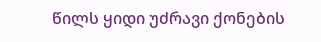წილს ყიდი უძრავი ქონების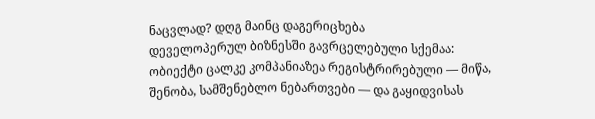ნაცვლად? დღგ მაინც დაგერიცხება
დეველოპერულ ბიზნესში გავრცელებული სქემაა: ობიექტი ცალკე კომპანიაზეა რეგისტრირებული — მიწა, შენობა, სამშენებლო ნებართვები — და გაყიდვისას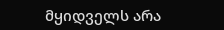მყიდველს არა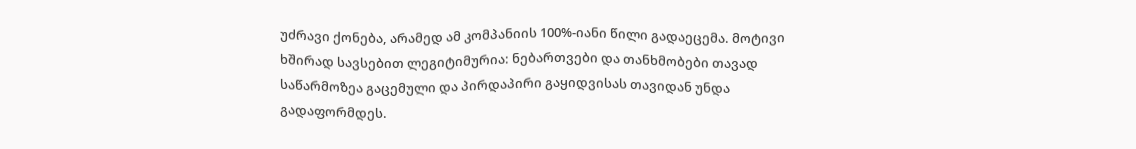უძრავი ქონება, არამედ ამ კომპანიის 100%-იანი წილი გადაეცემა. მოტივი ხშირად სავსებით ლეგიტიმურია: ნებართვები და თანხმობები თავად საწარმოზეა გაცემული და პირდაპირი გაყიდვისას თავიდან უნდა გადაფორმდეს.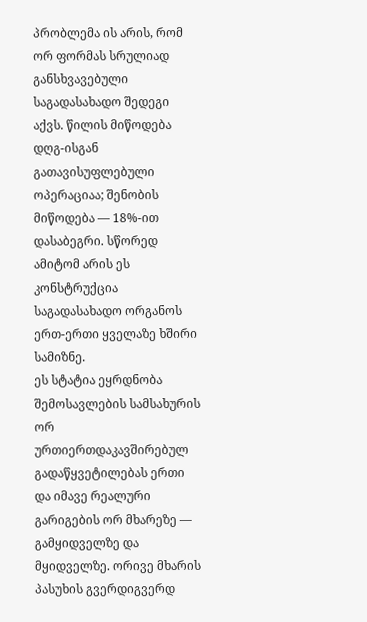პრობლემა ის არის, რომ ორ ფორმას სრულიად განსხვავებული საგადასახადო შედეგი აქვს. წილის მიწოდება დღგ-ისგან გათავისუფლებული ოპერაციაა; შენობის მიწოდება — 18%-ით დასაბეგრი. სწორედ ამიტომ არის ეს კონსტრუქცია საგადასახადო ორგანოს ერთ-ერთი ყველაზე ხშირი სამიზნე.
ეს სტატია ეყრდნობა შემოსავლების სამსახურის ორ ურთიერთდაკავშირებულ გადაწყვეტილებას ერთი და იმავე რეალური გარიგების ორ მხარეზე — გამყიდველზე და მყიდველზე. ორივე მხარის პასუხის გვერდიგვერდ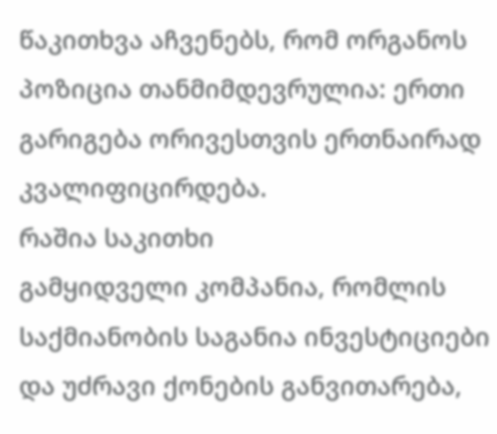წაკითხვა აჩვენებს, რომ ორგანოს პოზიცია თანმიმდევრულია: ერთი გარიგება ორივესთვის ერთნაირად კვალიფიცირდება.
რაშია საკითხი
გამყიდველი კომპანია, რომლის საქმიანობის საგანია ინვესტიციები და უძრავი ქონების განვითარება,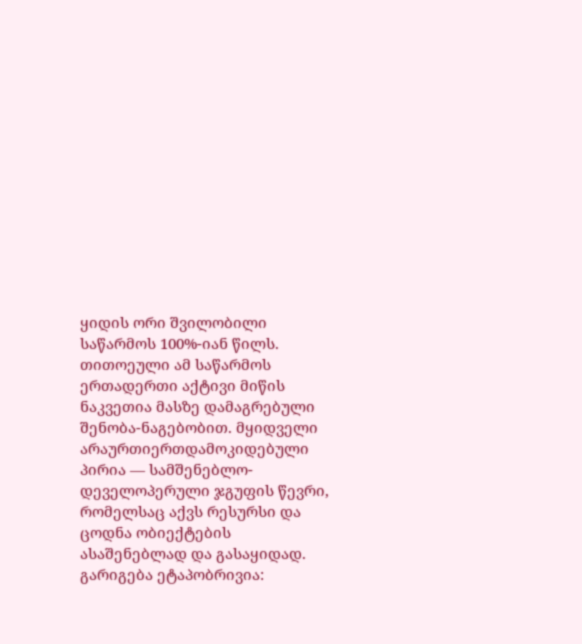ყიდის ორი შვილობილი საწარმოს 100%-იან წილს. თითოეული ამ საწარმოს ერთადერთი აქტივი მიწის ნაკვეთია მასზე დამაგრებული შენობა-ნაგებობით. მყიდველი არაურთიერთდამოკიდებული პირია — სამშენებლო-დეველოპერული ჯგუფის წევრი, რომელსაც აქვს რესურსი და ცოდნა ობიექტების ასაშენებლად და გასაყიდად.
გარიგება ეტაპობრივია: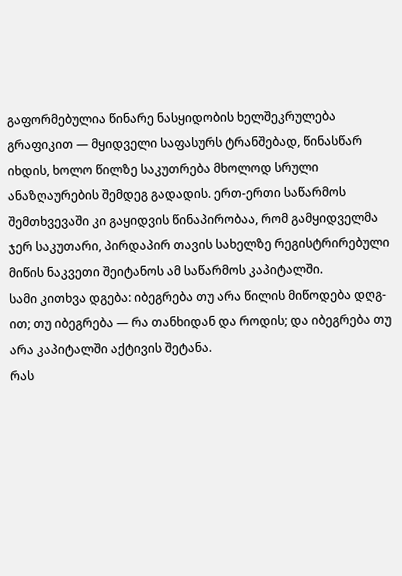გაფორმებულია წინარე ნასყიდობის ხელშეკრულება გრაფიკით — მყიდველი საფასურს ტრანშებად, წინასწარ იხდის, ხოლო წილზე საკუთრება მხოლოდ სრული ანაზღაურების შემდეგ გადადის. ერთ-ერთი საწარმოს შემთხვევაში კი გაყიდვის წინაპირობაა, რომ გამყიდველმა ჯერ საკუთარი, პირდაპირ თავის სახელზე რეგისტრირებული მიწის ნაკვეთი შეიტანოს ამ საწარმოს კაპიტალში.
სამი კითხვა დგება: იბეგრება თუ არა წილის მიწოდება დღგ-ით; თუ იბეგრება — რა თანხიდან და როდის; და იბეგრება თუ არა კაპიტალში აქტივის შეტანა.
რას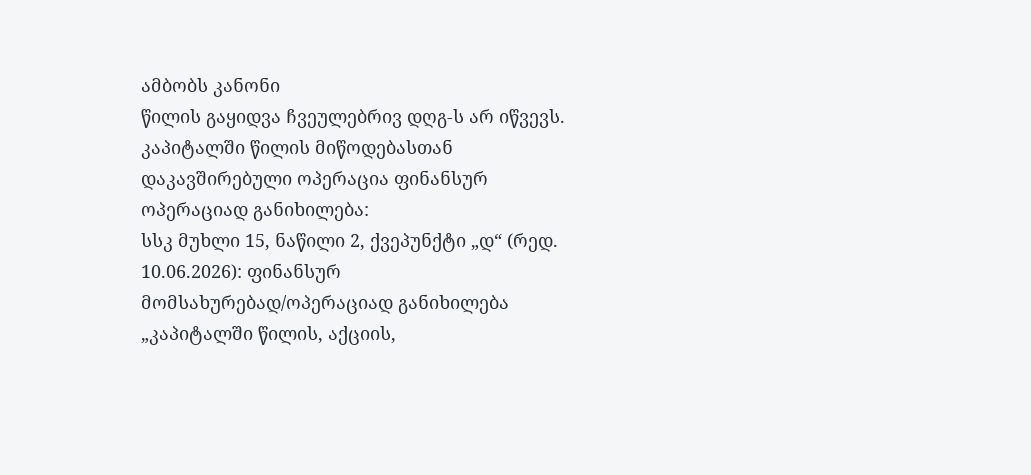ამბობს კანონი
წილის გაყიდვა ჩვეულებრივ დღგ-ს არ იწვევს. კაპიტალში წილის მიწოდებასთან დაკავშირებული ოპერაცია ფინანსურ ოპერაციად განიხილება:
სსკ მუხლი 15, ნაწილი 2, ქვეპუნქტი „დ“ (რედ. 10.06.2026): ფინანსურ მომსახურებად/ოპერაციად განიხილება „კაპიტალში წილის, აქციის,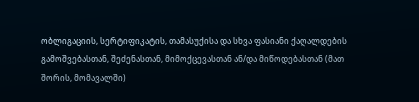ობლიგაციის, სერტიფიკატის, თამასუქისა და სხვა ფასიანი ქაღალდების გამოშვებასთან, შეძენასთან, მიმოქცევასთან ან/და მიწოდებასთან (მათ შორის, მომავალში)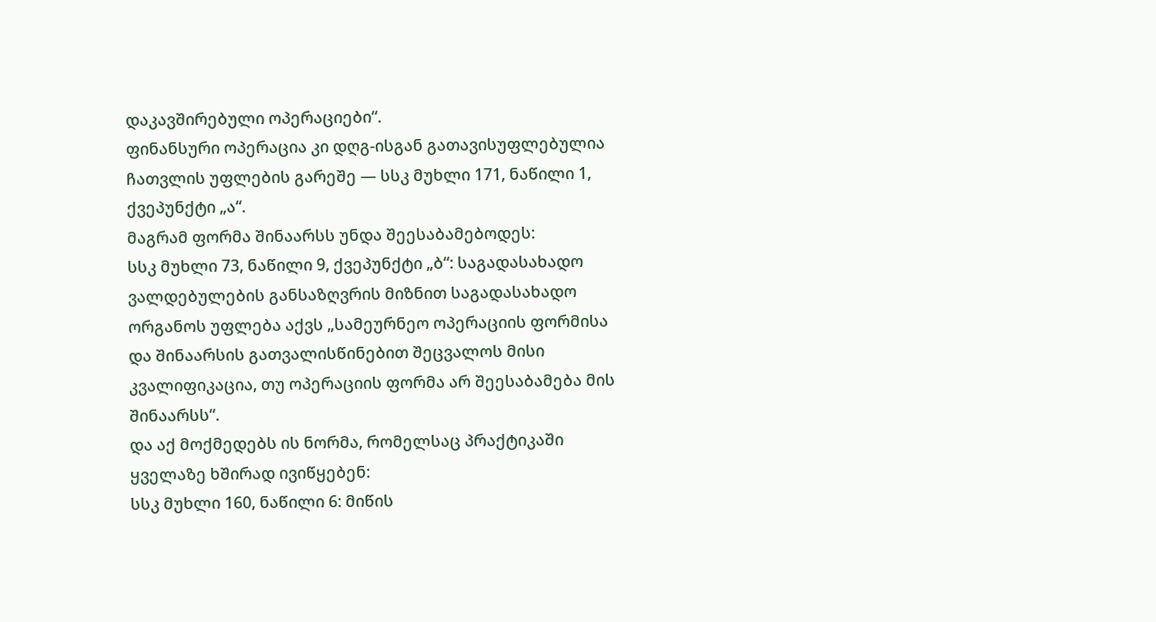დაკავშირებული ოპერაციები“.
ფინანსური ოპერაცია კი დღგ-ისგან გათავისუფლებულია ჩათვლის უფლების გარეშე — სსკ მუხლი 171, ნაწილი 1, ქვეპუნქტი „ა“.
მაგრამ ფორმა შინაარსს უნდა შეესაბამებოდეს:
სსკ მუხლი 73, ნაწილი 9, ქვეპუნქტი „ბ“: საგადასახადო ვალდებულების განსაზღვრის მიზნით საგადასახადო ორგანოს უფლება აქვს „სამეურნეო ოპერაციის ფორმისა და შინაარსის გათვალისწინებით შეცვალოს მისი კვალიფიკაცია, თუ ოპერაციის ფორმა არ შეესაბამება მის შინაარსს“.
და აქ მოქმედებს ის ნორმა, რომელსაც პრაქტიკაში ყველაზე ხშირად ივიწყებენ:
სსკ მუხლი 160, ნაწილი 6: მიწის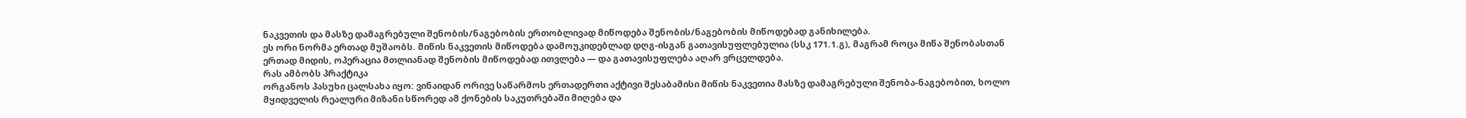ნაკვეთის და მასზე დამაგრებული შენობის/ნაგებობის ერთობლივად მიწოდება შენობის/ნაგებობის მიწოდებად განიხილება.
ეს ორი ნორმა ერთად მუშაობს. მიწის ნაკვეთის მიწოდება დამოუკიდებლად დღგ-ისგან გათავისუფლებულია (სსკ 171.1.გ), მაგრამ როცა მიწა შენობასთან ერთად მიდის, ოპერაცია მთლიანად შენობის მიწოდებად ითვლება — და გათავისუფლება აღარ ვრცელდება.
რას ამბობს პრაქტიკა
ორგანოს პასუხი ცალსახა იყო: ვინაიდან ორივე საწარმოს ერთადერთი აქტივი შესაბამისი მიწის ნაკვეთია მასზე დამაგრებული შენობა-ნაგებობით, ხოლო მყიდველის რეალური მიზანი სწორედ ამ ქონების საკუთრებაში მიღება და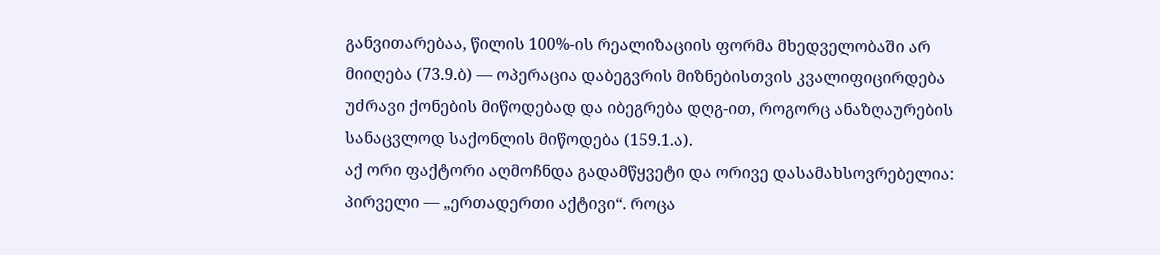განვითარებაა, წილის 100%-ის რეალიზაციის ფორმა მხედველობაში არ მიიღება (73.9.ბ) — ოპერაცია დაბეგვრის მიზნებისთვის კვალიფიცირდება უძრავი ქონების მიწოდებად და იბეგრება დღგ-ით, როგორც ანაზღაურების სანაცვლოდ საქონლის მიწოდება (159.1.ა).
აქ ორი ფაქტორი აღმოჩნდა გადამწყვეტი და ორივე დასამახსოვრებელია:
პირველი — „ერთადერთი აქტივი“. როცა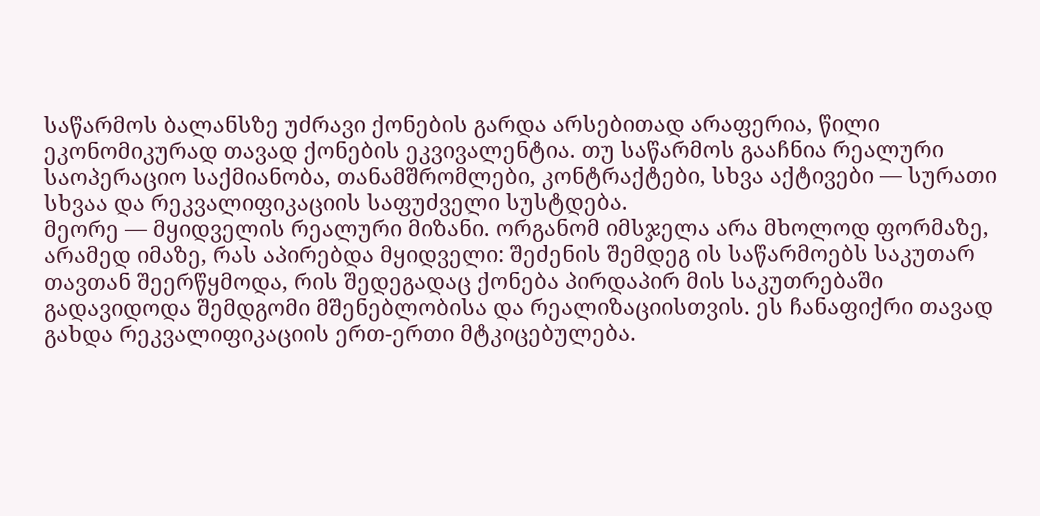საწარმოს ბალანსზე უძრავი ქონების გარდა არსებითად არაფერია, წილი ეკონომიკურად თავად ქონების ეკვივალენტია. თუ საწარმოს გააჩნია რეალური საოპერაციო საქმიანობა, თანამშრომლები, კონტრაქტები, სხვა აქტივები — სურათი სხვაა და რეკვალიფიკაციის საფუძველი სუსტდება.
მეორე — მყიდველის რეალური მიზანი. ორგანომ იმსჯელა არა მხოლოდ ფორმაზე, არამედ იმაზე, რას აპირებდა მყიდველი: შეძენის შემდეგ ის საწარმოებს საკუთარ თავთან შეერწყმოდა, რის შედეგადაც ქონება პირდაპირ მის საკუთრებაში გადავიდოდა შემდგომი მშენებლობისა და რეალიზაციისთვის. ეს ჩანაფიქრი თავად გახდა რეკვალიფიკაციის ერთ-ერთი მტკიცებულება.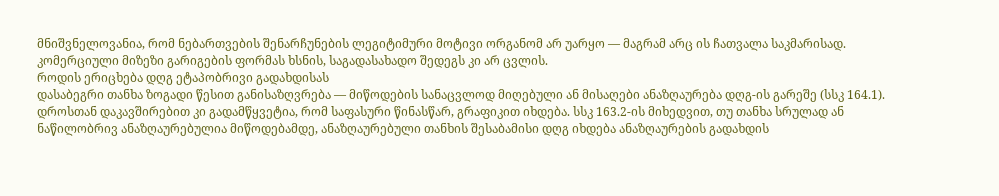მნიშვნელოვანია, რომ ნებართვების შენარჩუნების ლეგიტიმური მოტივი ორგანომ არ უარყო — მაგრამ არც ის ჩათვალა საკმარისად. კომერციული მიზეზი გარიგების ფორმას ხსნის, საგადასახადო შედეგს კი არ ცვლის.
როდის ერიცხება დღგ ეტაპობრივი გადახდისას
დასაბეგრი თანხა ზოგადი წესით განისაზღვრება — მიწოდების სანაცვლოდ მიღებული ან მისაღები ანაზღაურება დღგ-ის გარეშე (სსკ 164.1).
დროსთან დაკავშირებით კი გადამწყვეტია, რომ საფასური წინასწარ, გრაფიკით იხდება. სსკ 163.2-ის მიხედვით, თუ თანხა სრულად ან ნაწილობრივ ანაზღაურებულია მიწოდებამდე, ანაზღაურებული თანხის შესაბამისი დღგ იხდება ანაზღაურების გადახდის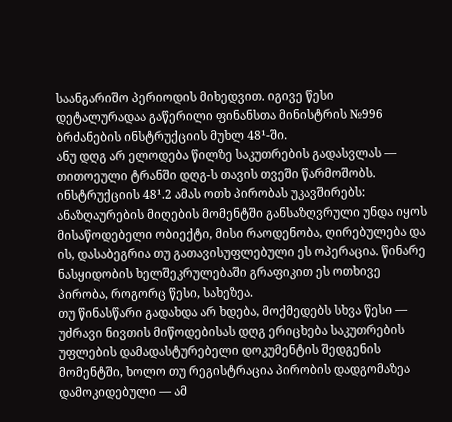საანგარიშო პერიოდის მიხედვით. იგივე წესი დეტალურადაა გაწერილი ფინანსთა მინისტრის №996 ბრძანების ინსტრუქციის მუხლ 48¹-ში.
ანუ დღგ არ ელოდება წილზე საკუთრების გადასვლას — თითოეული ტრანში დღგ-ს თავის თვეში წარმოშობს. ინსტრუქციის 48¹.2 ამას ოთხ პირობას უკავშირებს: ანაზღაურების მიღების მომენტში განსაზღვრული უნდა იყოს მისაწოდებელი ობიექტი, მისი რაოდენობა, ღირებულება და ის, დასაბეგრია თუ გათავისუფლებული ეს ოპერაცია. წინარე ნასყიდობის ხელშეკრულებაში გრაფიკით ეს ოთხივე პირობა, როგორც წესი, სახეზეა.
თუ წინასწარი გადახდა არ ხდება, მოქმედებს სხვა წესი — უძრავი ნივთის მიწოდებისას დღგ ერიცხება საკუთრების უფლების დამადასტურებელი დოკუმენტის შედგენის მომენტში, ხოლო თუ რეგისტრაცია პირობის დადგომაზეა დამოკიდებული — ამ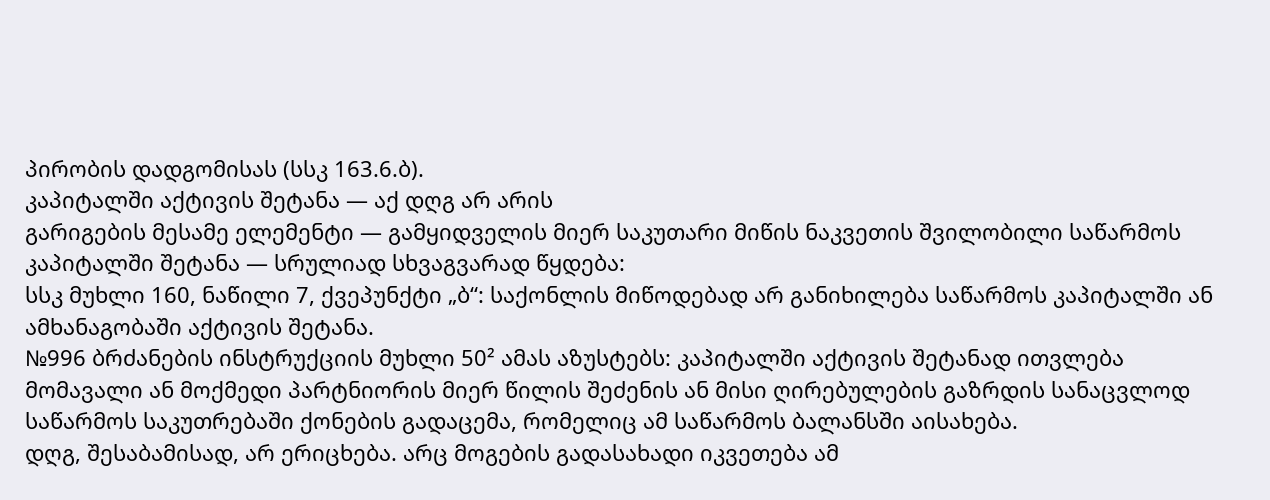პირობის დადგომისას (სსკ 163.6.ბ).
კაპიტალში აქტივის შეტანა — აქ დღგ არ არის
გარიგების მესამე ელემენტი — გამყიდველის მიერ საკუთარი მიწის ნაკვეთის შვილობილი საწარმოს კაპიტალში შეტანა — სრულიად სხვაგვარად წყდება:
სსკ მუხლი 160, ნაწილი 7, ქვეპუნქტი „ბ“: საქონლის მიწოდებად არ განიხილება საწარმოს კაპიტალში ან ამხანაგობაში აქტივის შეტანა.
№996 ბრძანების ინსტრუქციის მუხლი 50² ამას აზუსტებს: კაპიტალში აქტივის შეტანად ითვლება მომავალი ან მოქმედი პარტნიორის მიერ წილის შეძენის ან მისი ღირებულების გაზრდის სანაცვლოდ საწარმოს საკუთრებაში ქონების გადაცემა, რომელიც ამ საწარმოს ბალანსში აისახება.
დღგ, შესაბამისად, არ ერიცხება. არც მოგების გადასახადი იკვეთება ამ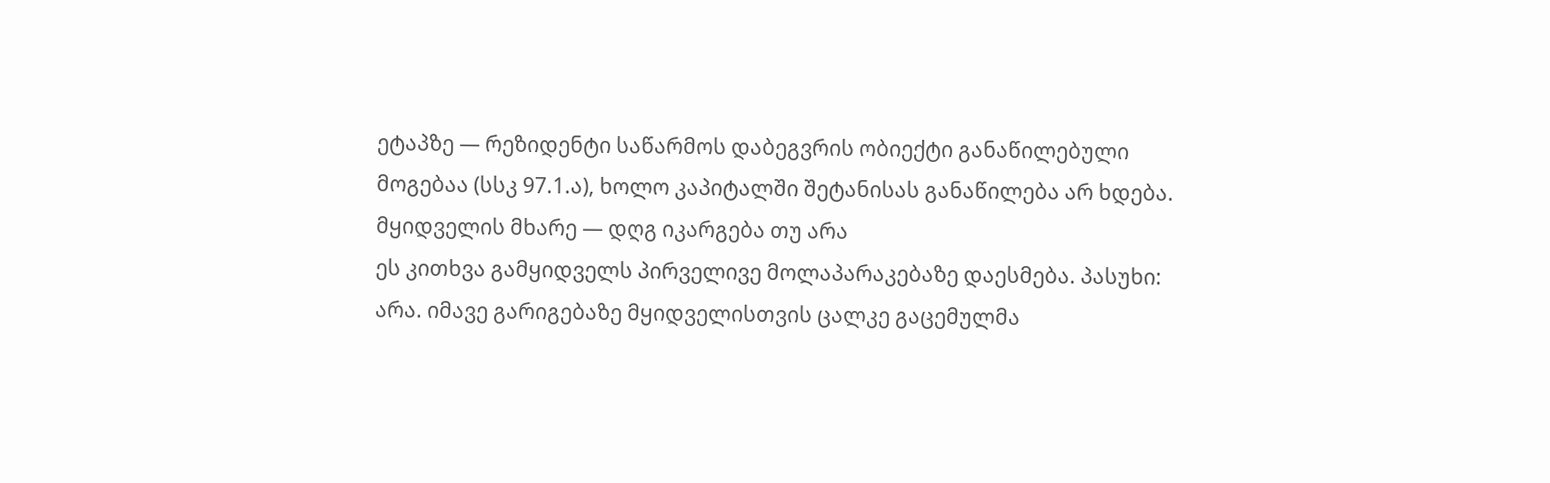ეტაპზე — რეზიდენტი საწარმოს დაბეგვრის ობიექტი განაწილებული მოგებაა (სსკ 97.1.ა), ხოლო კაპიტალში შეტანისას განაწილება არ ხდება.
მყიდველის მხარე — დღგ იკარგება თუ არა
ეს კითხვა გამყიდველს პირველივე მოლაპარაკებაზე დაესმება. პასუხი: არა. იმავე გარიგებაზე მყიდველისთვის ცალკე გაცემულმა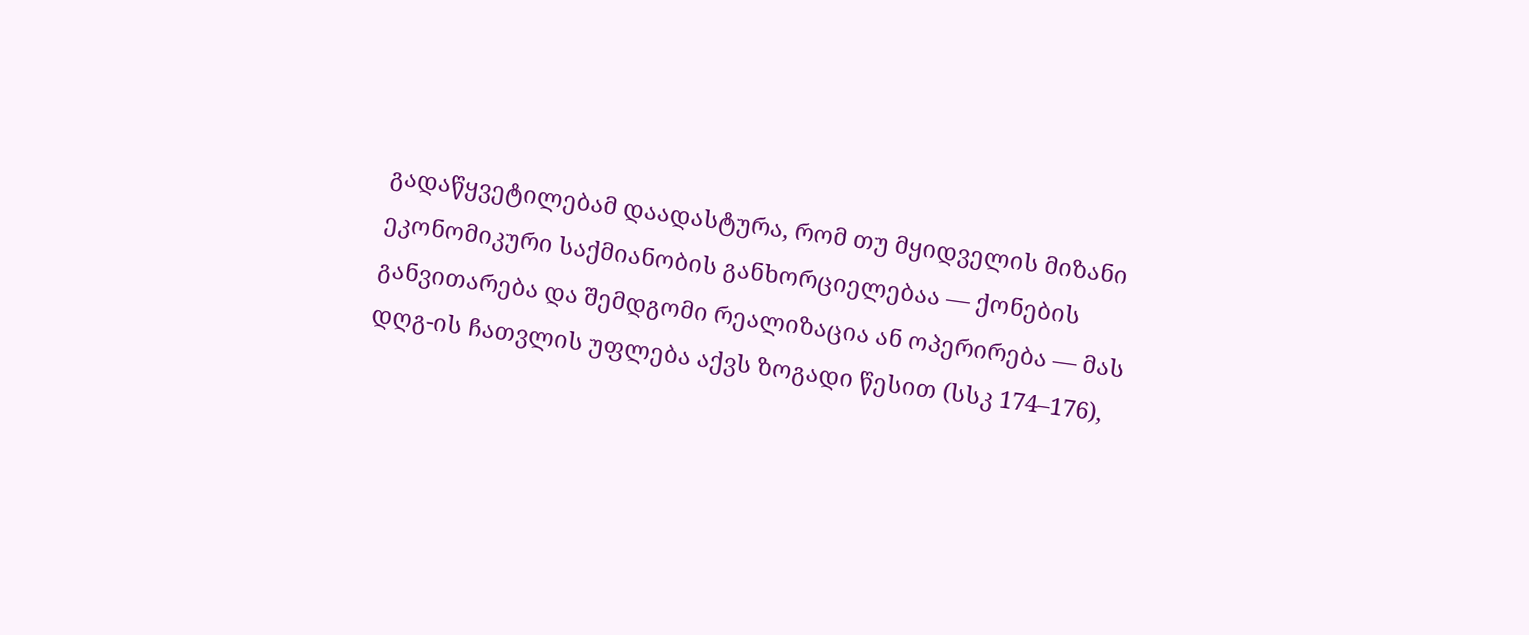გადაწყვეტილებამ დაადასტურა, რომ თუ მყიდველის მიზანი ეკონომიკური საქმიანობის განხორციელებაა — ქონების განვითარება და შემდგომი რეალიზაცია ან ოპერირება — მას დღგ-ის ჩათვლის უფლება აქვს ზოგადი წესით (სსკ 174–176),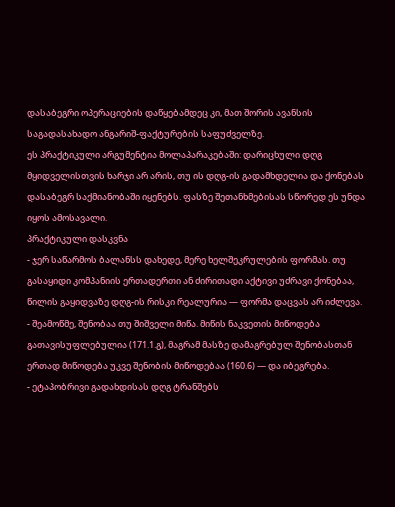დასაბეგრი ოპერაციების დაწყებამდეც კი, მათ შორის ავანსის საგადასახადო ანგარიშ-ფაქტურების საფუძველზე.
ეს პრაქტიკული არგუმენტია მოლაპარაკებაში: დარიცხული დღგ მყიდველისთვის ხარჯი არ არის, თუ ის დღგ-ის გადამხდელია და ქონებას დასაბეგრ საქმიანობაში იყენებს. ფასზე შეთანხმებისას სწორედ ეს უნდა იყოს ამოსავალი.
პრაქტიკული დასკვნა
- ჯერ საწარმოს ბალანსს დახედე, მერე ხელშეკრულების ფორმას. თუ გასაყიდი კომპანიის ერთადერთი ან ძირითადი აქტივი უძრავი ქონებაა, წილის გაყიდვაზე დღგ-ის რისკი რეალურია — ფორმა დაცვას არ იძლევა.
- შეამოწმე, შენობაა თუ შიშველი მიწა. მიწის ნაკვეთის მიწოდება გათავისუფლებულია (171.1.გ), მაგრამ მასზე დამაგრებულ შენობასთან ერთად მიწოდება უკვე შენობის მიწოდებაა (160.6) — და იბეგრება.
- ეტაპობრივი გადახდისას დღგ ტრანშებს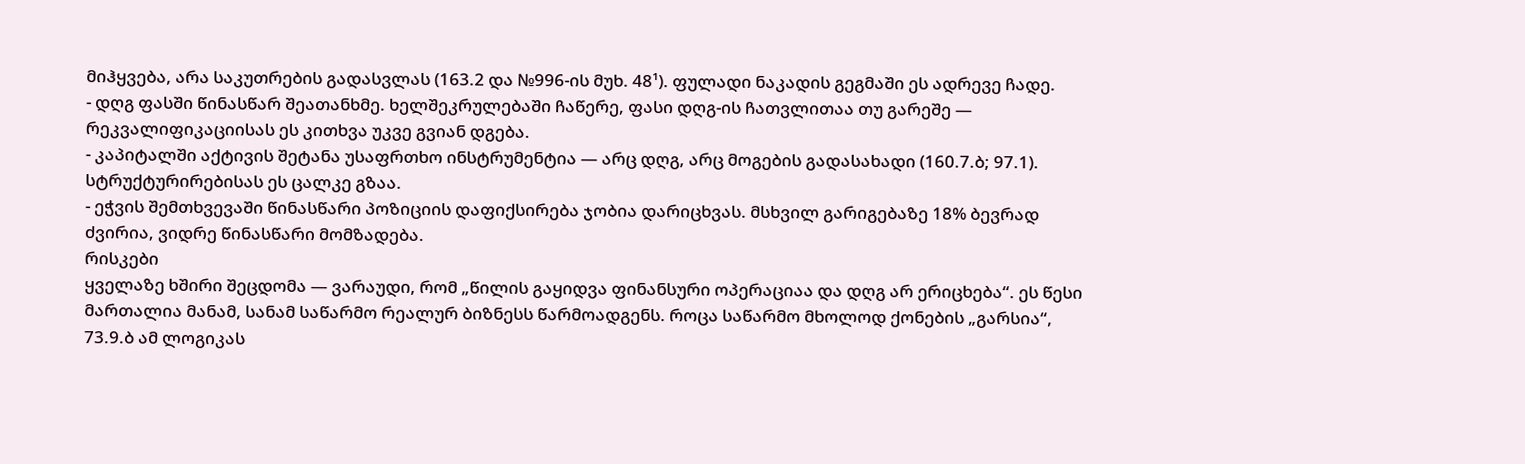მიჰყვება, არა საკუთრების გადასვლას (163.2 და №996-ის მუხ. 48¹). ფულადი ნაკადის გეგმაში ეს ადრევე ჩადე.
- დღგ ფასში წინასწარ შეათანხმე. ხელშეკრულებაში ჩაწერე, ფასი დღგ-ის ჩათვლითაა თუ გარეშე — რეკვალიფიკაციისას ეს კითხვა უკვე გვიან დგება.
- კაპიტალში აქტივის შეტანა უსაფრთხო ინსტრუმენტია — არც დღგ, არც მოგების გადასახადი (160.7.ბ; 97.1). სტრუქტურირებისას ეს ცალკე გზაა.
- ეჭვის შემთხვევაში წინასწარი პოზიციის დაფიქსირება ჯობია დარიცხვას. მსხვილ გარიგებაზე 18% ბევრად ძვირია, ვიდრე წინასწარი მომზადება.
რისკები
ყველაზე ხშირი შეცდომა — ვარაუდი, რომ „წილის გაყიდვა ფინანსური ოპერაციაა და დღგ არ ერიცხება“. ეს წესი მართალია მანამ, სანამ საწარმო რეალურ ბიზნესს წარმოადგენს. როცა საწარმო მხოლოდ ქონების „გარსია“, 73.9.ბ ამ ლოგიკას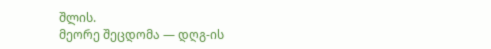შლის.
მეორე შეცდომა — დღგ-ის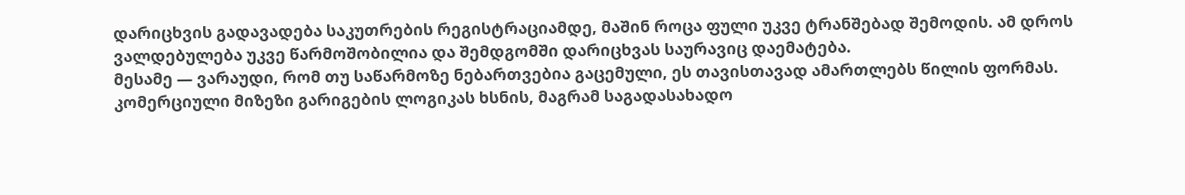დარიცხვის გადავადება საკუთრების რეგისტრაციამდე, მაშინ როცა ფული უკვე ტრანშებად შემოდის. ამ დროს ვალდებულება უკვე წარმოშობილია და შემდგომში დარიცხვას საურავიც დაემატება.
მესამე — ვარაუდი, რომ თუ საწარმოზე ნებართვებია გაცემული, ეს თავისთავად ამართლებს წილის ფორმას. კომერციული მიზეზი გარიგების ლოგიკას ხსნის, მაგრამ საგადასახადო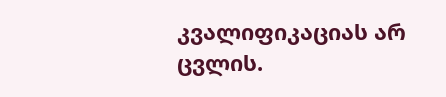კვალიფიკაციას არ ცვლის.